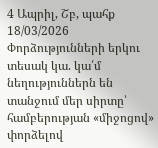4 Ապրիլ, Շբ, պահք
18/03/2026
Փորձությունների երկու տեսակ կա. կա՛մ նեղություններն են տանջում մեր սիրտը՝ համբերության «միջոցով» փորձելով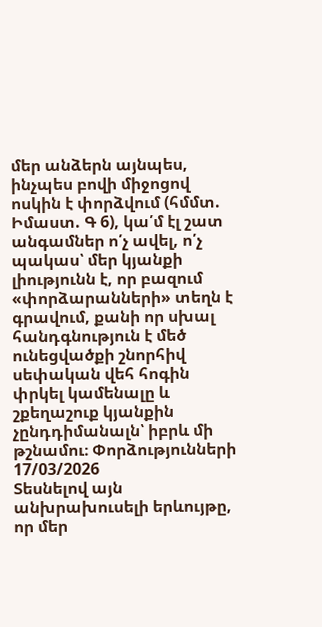մեր անձերն այնպես, ինչպես բովի միջոցով ոսկին է փորձվում (հմմտ. Իմաստ. Գ 6), կա՛մ էլ շատ անգամներ ո՛չ ավել, ո՛չ պակաս՝ մեր կյանքի լիությունն է, որ բազում «փորձարանների» տեղն է գրավում, քանի որ սխալ հանդգնություն է մեծ ունեցվածքի շնորհիվ սեփական վեհ հոգին փրկել կամենալը և շքեղաշուք կյանքին չընդդիմանալն՝ իբրև մի թշնամու։ Փորձությունների
17/03/2026
Տեսնելով այն անխրախուսելի երևույթը, որ մեր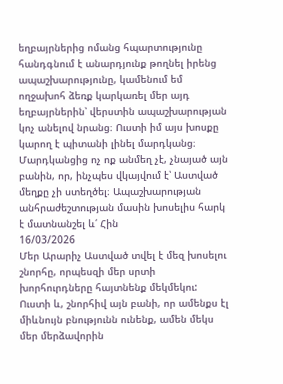եղբայրներից ոմանց հպարտությունը հանդգնում է անարդյունք թողնել իրենց ապաշխարությունը, կամենում եմ ողջախոհ ձեռք կարկառել մեր այդ եղբայրներին՝ վերստին ապաշխարության կոչ անելով նրանց։ Ուստի իմ այս խոսքը կարող է պիտանի լինել մարդկանց։ Մարդկանցից ոչ ոք անմեղ չէ, չնայած այն բանին, որ, ինչպես վկայվում է՝ Աստված մեղքը չի ստեղծել։ Ապաշխարության անհրաժեշտության մասին խոսելիս հարկ է մատնանշել և՛ Հին
16/03/2026
Մեր Արարիչ Աստված տվել է մեզ խոսելու շնորհը, որպեսզի մեր սրտի խորհուրդները հայտնենք մեկմեկու: Ուստի և, շնորհիվ այն բանի, որ ամենքս էլ միևնույն բնությունն ունենք, ամեն մեկս մեր մերձավորին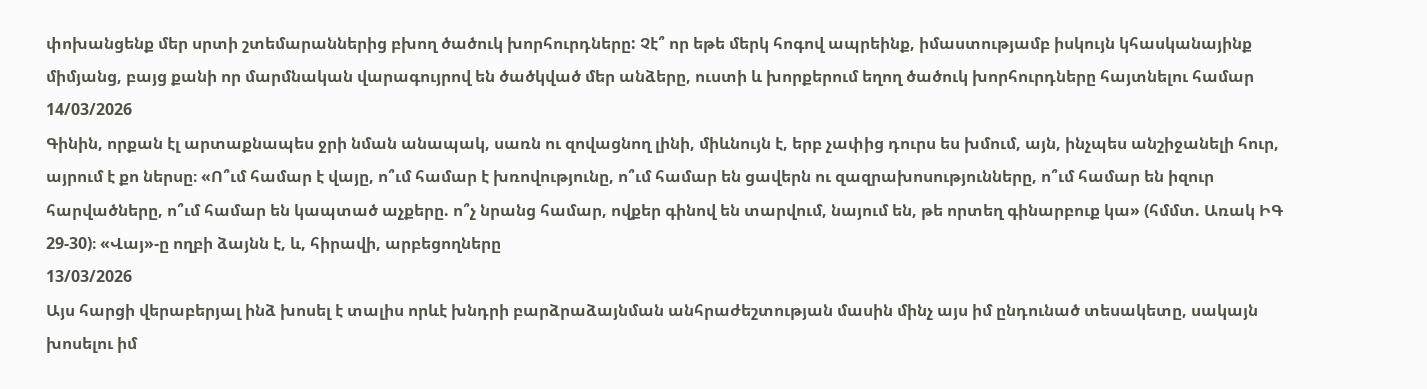փոխանցենք մեր սրտի շտեմարաններից բխող ծածուկ խորհուրդները: Չէ՞ որ եթե մերկ հոգով ապրեինք, իմաստությամբ իսկույն կհասկանայինք միմյանց, բայց քանի որ մարմնական վարագույրով են ծածկված մեր անձերը, ուստի և խորքերում եղող ծածուկ խորհուրդները հայտնելու համար
14/03/2026
Գինին, որքան էլ արտաքնապես ջրի նման անապակ, սառն ու զովացնող լինի, միևնույն է, երբ չափից դուրս ես խմում, այն, ինչպես անշիջանելի հուր, այրում է քո ներսը։ «Ո՞ւմ համար է վայը, ո՞ւմ համար է խռովությունը, ո՞ւմ համար են ցավերն ու զազրախոսությունները, ո՞ւմ համար են իզուր հարվածները, ո՞ւմ համար են կապտած աչքերը. ո՞չ նրանց համար, ովքեր գինով են տարվում, նայում են, թե որտեղ գինարբուք կա» (հմմտ. Առակ ԻԳ 29-30)։ «Վայ»-ը ողբի ձայնն է, և, հիրավի, արբեցողները
13/03/2026
Այս հարցի վերաբերյալ ինձ խոսել է տալիս որևէ խնդրի բարձրաձայնման անհրաժեշտության մասին մինչ այս իմ ընդունած տեսակետը, սակայն խոսելու իմ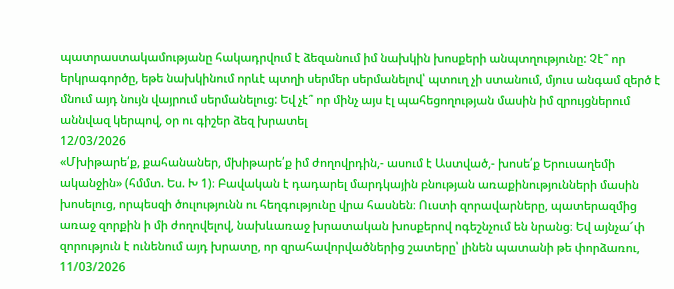պատրաստակամությանը հակադրվում է ձեզանում իմ նախկին խոսքերի անպտղությունը: Չէ՞ որ երկրագործը, եթե նախկինում որևէ պտղի սերմեր սերմանելով՝ պտուղ չի ստանում, մյուս անգամ զերծ է մնում այդ նույն վայրում սերմանելուց: Եվ չէ՞ որ մինչ այս էլ պահեցողության մասին իմ զրույցներում աննվազ կերպով, օր ու գիշեր ձեզ խրատել
12/03/2026
«Մխիթարե՛ք, քահանաներ, մխիթարե՛ք իմ ժողովրդին,- ասում է Աստված,- խոսե՛ք Երուսաղեմի ականջին» (հմմտ. Ես. Խ 1)։ Բավական է դադարել մարդկային բնության առաքինությունների մասին խոսելուց, որպեսզի ծուլությունն ու հեղգությունը վրա հասնեն։ Ուստի զորավարները, պատերազմից առաջ զորքին ի մի ժողովելով, նախևառաջ խրատական խոսքերով ոգեշնչում են նրանց։ Եվ այնչա՜փ զորություն է ունենում այդ խրատը, որ զրահավորվածներից շատերը՝ լինեն պատանի թե փորձառու,
11/03/2026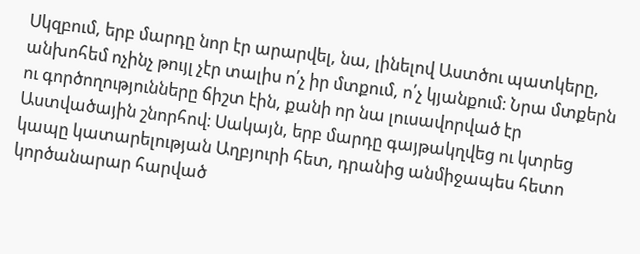Սկզբում, երբ մարդը նոր էր արարվել, նա, լինելով Աստծու պատկերը, անխոհեմ ոչինչ թույլ չէր տալիս ո՛չ իր մտքում, ո՛չ կյանքում։ Նրա մտքերն ու գործողությունները ճիշտ էին, քանի որ նա լուսավորված էր Աստվածային շնորհով։ Սակայն, երբ մարդը գայթակղվեց ու կտրեց կապը կատարելության Աղբյուրի հետ, դրանից անմիջապես հետո կործանարար հարված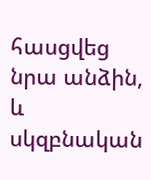հասցվեց նրա անձին, և սկզբնական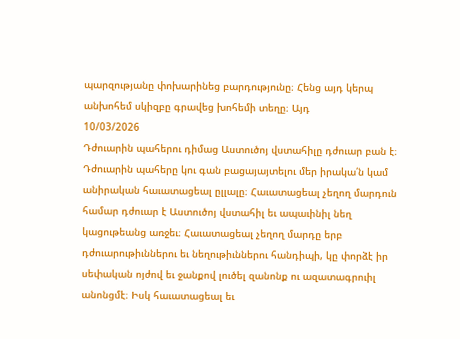պարզությանը փոխարինեց բարդությունը։ Հենց այդ կերպ անխոհեմ սկիզբը գրավեց խոհեմի տեղը։ Այդ
10/03/2026
Դժուարին պահերու դիմաց Աստուծոյ վստահիլը դժուար բան է։ Դժուարին պահերը կու գան բացայայտելու մեր իրակա՛ն կամ անիրական հաւատացեալ ըլլալը։ Հաւատացեալ չեղող մարդուն համար դժուար է Աստուծոյ վստահիլ եւ ապաւինիլ նեղ կացութեանց առջեւ։ Հաւատացեալ չեղող մարդը երբ դժուարութիւններու եւ նեղութիւններու հանդիպի, կը փորձէ իր սեփական ոյժով եւ ջանքով լուծել զանոնք ու ազատագրուիլ անոնցմէ։ Իսկ հաւատացեալ եւ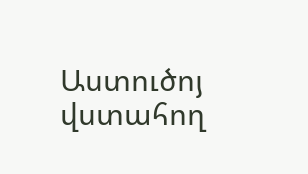Աստուծոյ վստահող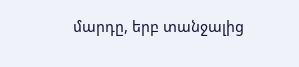մարդը, երբ տանջալից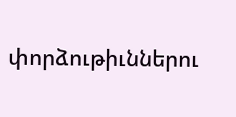փորձութիւններու